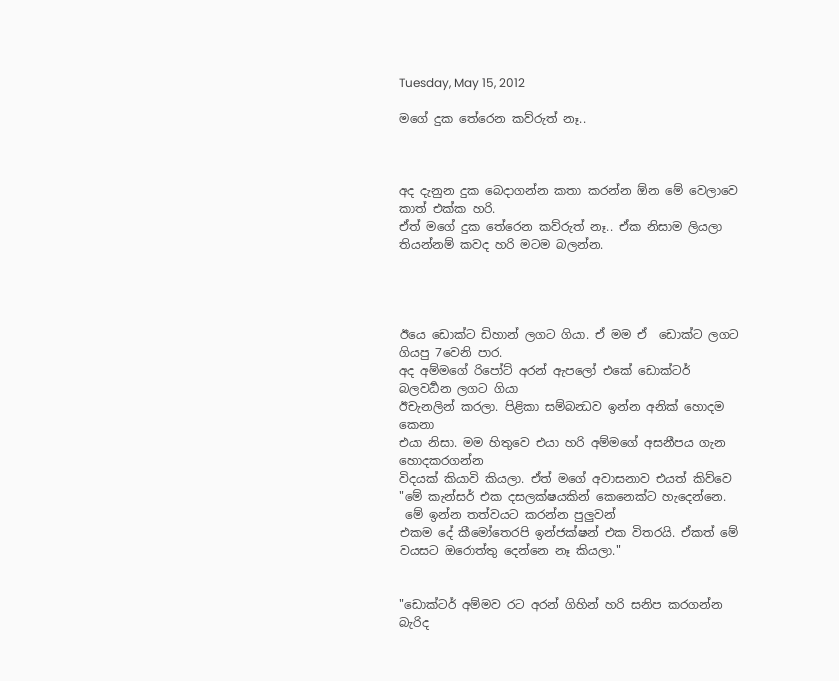Tuesday, May 15, 2012

මගේ දුක තේරෙන කව්රුත් නෑ..



අද දැනුන දුක බෙදාගන්න කතා කරන්න ඕන මේ වෙලාවෙ කාත් එක්ක හරි.
ඒත් මගේ දුක තේරෙන කව්රුත් නෑ.. ඒක නිසාම ලියලා තියන්නම් කවද හරි මටම බලන්න.




ඊයෙ ඩොක්ට ඩිහාන් ලගට ගියා. ඒ මම ඒ  ඩොක්ට ලගට ගියපු 7වෙනි පාර.
අද අම්මගේ රිපෝට් අරන් ඇපලෝ එකේ ඩොක්ටර් බලවර්‍‍‍‍‍‍‍‍‍ධන ලගට ගියා
ඊචැනලින් කරලා. පිළිකා සම්බන්‍ධව ඉන්න අනික් හොදම කෙනා
එයා නිසා. මම හිතුවෙ එයා හරි අම්මගේ අසනීපය ගැන හොදකරගන්න
විදයක් කියාවි කියලා. ඒත් මගේ අවාසනාව එයත් කිව්වෙ
"මේ කැන්සර් එක දසලක්ෂයකින් කෙනෙක්ට හැදෙන්නෙ.
 මේ ඉන්න තත්වයට කරන්න පුලුවන්
එකම දේ කීමෝතෙරපි ඉන්ජක්ෂන් එක විතරයි. ඒකත් මේ වයසට ඔරොත්තු දෙන්නෙ නෑ කියලා."


"ඩොක්ටර් අම්මව රට අරන් ගිහින් හරි සනිප කරගන්න බැරිද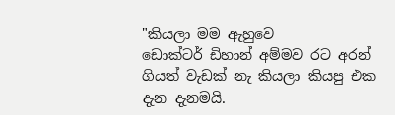"කියලා මම ඇහුවෙ
ඩොක්ටර් ඩිහාන් අම්මව රට අරන් ගියත් වැඩක් නැ කියලා කියපු එක දැන දැනමයි.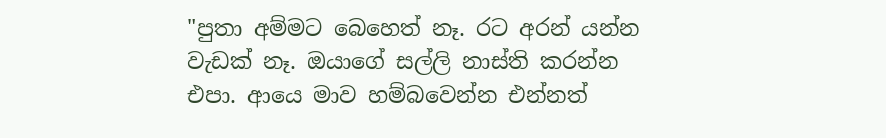"පුතා අම්මට බෙහෙත් නෑ. රට අරන් යන්න වැඩක් නෑ. ඔයාගේ සල්ලි නාස්ති කරන්න
එපා. ආයෙ මාව හම්බවෙන්න එන්නත්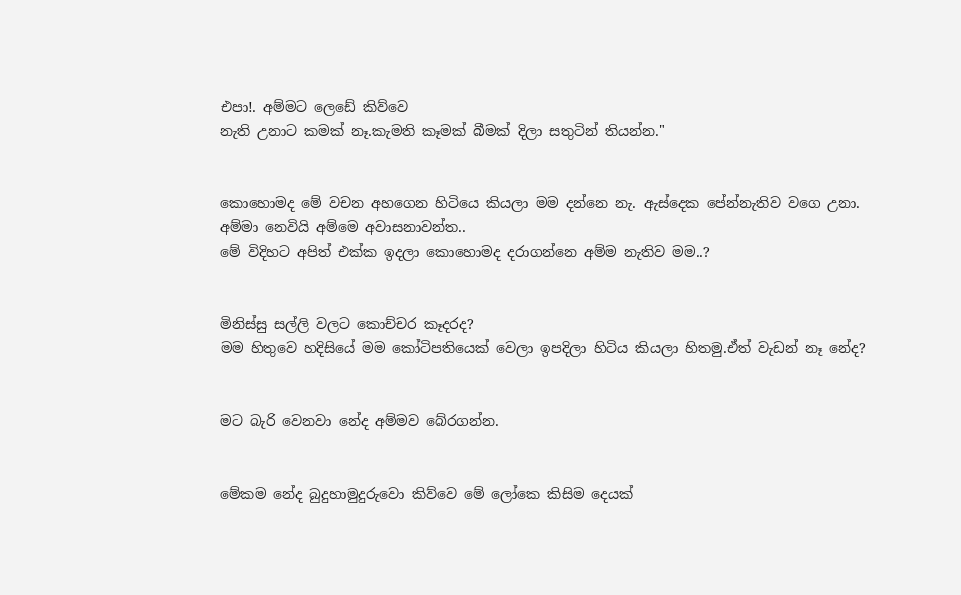එපා!. අම්මට ලෙඩේ කිව්වෙ
නැති උනාට කමක් නෑ.කැමති කෑමක් බීමක් දිලා සතුටින් තියන්න."


කොහොමද මේ වචන අහගෙන හිටියෙ කියලා මම දන්නෙ නැ. ඇස්දෙක පේන්නැතිව වගෙ උනා.
අම්මා නෙවියි අම්මෙ අවාසනාවන්ත..
මේ විදිහට අපිත් එක්ක ඉදලා කොහොමද දරාගන්නෙ අම්ම නැතිව මම..?


මිනිස්සු සල්ලි වලට කොච්චර කෑදරද?
මම හිතුවෙ හදිසියේ මම කෝටිපතියෙක් වෙලා ඉපදිලා හිටිය කියලා හිතමු.ඒත් වැඩන් නෑ නේද?


මට බැරි වෙනවා නේද අම්මව බේරගන්න.


මේකම නේද බුදුහාමුදුරුවො කිව්වෙ මේ ලෝකෙ කිසිම දෙයක්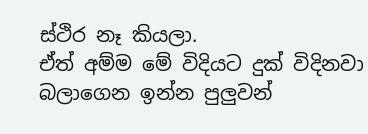ස්ථිර නෑ කියලා.
ඒත් අම්ම මේ විදියට දුක් විදිනවා බලාගෙන ඉන්න පුලුවන්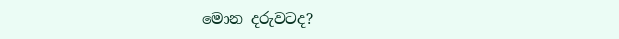මොන දරුවටද?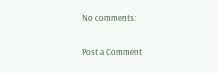No comments:

Post a Comment